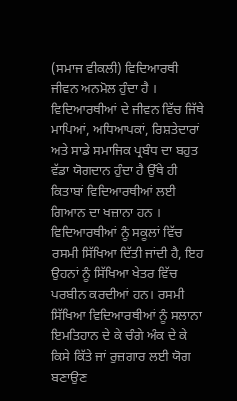(ਸਮਾਜ ਵੀਕਲੀ) ਵਿਦਿਆਰਥੀ ਜੀਵਨ ਅਨਮੋਲ ਹੁੰਦਾ ਹੈ । ਵਿਦਿਆਰਥੀਆਂ ਦੇ ਜੀਵਨ ਵਿੱਚ ਜਿੱਥੇ ਮਾਪਿਆਂ, ਅਧਿਆਪਕਾਂ, ਰਿਸ਼ਤੇਦਾਰਾਂ ਅਤੇ ਸਾਡੇ ਸਮਾਜਿਕ ਪ੍ਰਬੰਧ ਦਾ ਬਹੁਤ ਵੱਡਾ ਯੋਗਦਾਨ ਹੁੰਦਾ ਹੈ ਉੱਥੇ ਹੀ ਕਿਤਾਬਾਂ ਵਿਦਿਆਰਥੀਆਂ ਲਈ ਗਿਆਨ ਦਾ ਖਜ਼ਾਨਾ ਹਨ । ਵਿਦਿਆਰਥੀਆਂ ਨੂੰ ਸਕੂਲਾਂ ਵਿੱਚ ਰਸਮੀ ਸਿੱਖਿਆ ਦਿੱਤੀ ਜਾਂਦੀ ਹੈ, ਇਹ ਉਹਨਾਂ ਨੂੰ ਸਿੱਖਿਆ ਖੇਤਰ ਵਿੱਚ ਪਰਬੀਨ ਕਰਦੀਆਂ ਹਨ। ਰਸਮੀ ਸਿੱਖਿਆ ਵਿਦਿਆਰਥੀਆਂ ਨੂੰ ਸਲਾਨਾ ਇਮਤਿਹਾਨ ਦੇ ਕੇ ਚੰਗੇ ਅੰਕ ਦੇ ਕੇ ਕਿਸੇ ਕਿੱਤੇ ਜਾਂ ਰੁਜ਼ਗਾਰ ਲਈ ਯੋਗ ਬਣਾਉਣ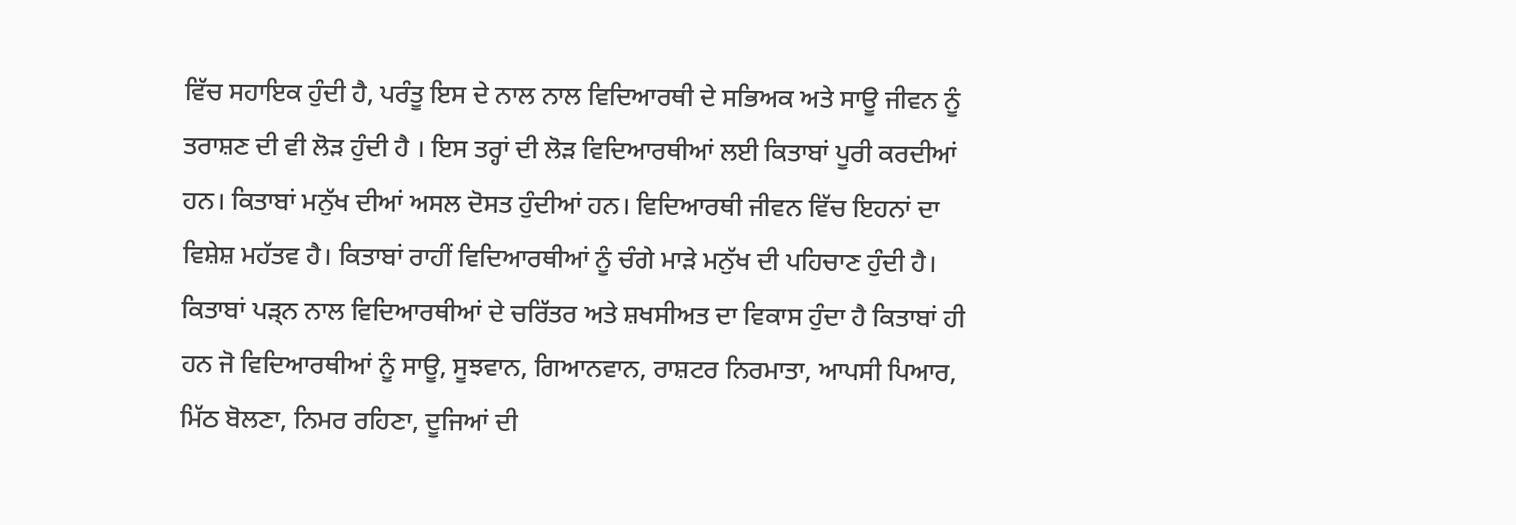ਵਿੱਚ ਸਹਾਇਕ ਹੁੰਦੀ ਹੈ, ਪਰੰਤੂ ਇਸ ਦੇ ਨਾਲ ਨਾਲ ਵਿਦਿਆਰਥੀ ਦੇ ਸਭਿਅਕ ਅਤੇ ਸਾਊ ਜੀਵਨ ਨੂੰ ਤਰਾਸ਼ਣ ਦੀ ਵੀ ਲੋੜ ਹੁੰਦੀ ਹੈ । ਇਸ ਤਰ੍ਹਾਂ ਦੀ ਲੋੜ ਵਿਦਿਆਰਥੀਆਂ ਲਈ ਕਿਤਾਬਾਂ ਪੂਰੀ ਕਰਦੀਆਂ ਹਨ। ਕਿਤਾਬਾਂ ਮਨੁੱਖ ਦੀਆਂ ਅਸਲ ਦੋਸਤ ਹੁੰਦੀਆਂ ਹਨ। ਵਿਦਿਆਰਥੀ ਜੀਵਨ ਵਿੱਚ ਇਹਨਾਂ ਦਾ ਵਿਸ਼ੇਸ਼ ਮਹੱਤਵ ਹੈ। ਕਿਤਾਬਾਂ ਰਾਹੀਂ ਵਿਦਿਆਰਥੀਆਂ ਨੂੰ ਚੰਗੇ ਮਾੜੇ ਮਨੁੱਖ ਦੀ ਪਹਿਚਾਣ ਹੁੰਦੀ ਹੈ। ਕਿਤਾਬਾਂ ਪੜ੍ਨ ਨਾਲ ਵਿਦਿਆਰਥੀਆਂ ਦੇ ਚਰਿੱਤਰ ਅਤੇ ਸ਼ਖਸੀਅਤ ਦਾ ਵਿਕਾਸ ਹੁੰਦਾ ਹੈ ਕਿਤਾਬਾਂ ਹੀ ਹਨ ਜੋ ਵਿਦਿਆਰਥੀਆਂ ਨੂੰ ਸਾਊ, ਸੂਝਵਾਨ, ਗਿਆਨਵਾਨ, ਰਾਸ਼ਟਰ ਨਿਰਮਾਤਾ, ਆਪਸੀ ਪਿਆਰ, ਮਿੱਠ ਬੋਲਣਾ, ਨਿਮਰ ਰਹਿਣਾ, ਦੂਜਿਆਂ ਦੀ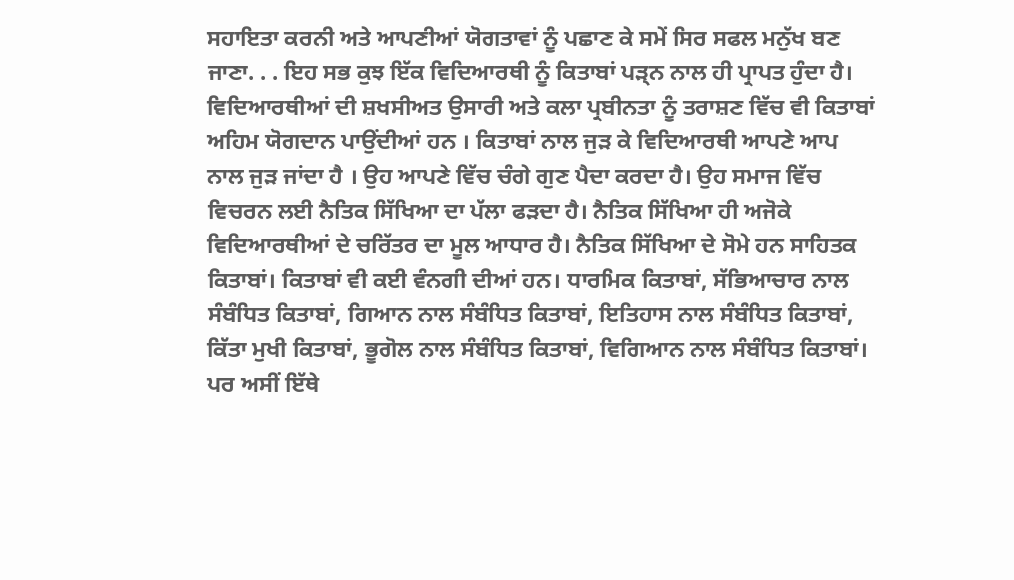ਸਹਾਇਤਾ ਕਰਨੀ ਅਤੇ ਆਪਣੀਆਂ ਯੋਗਤਾਵਾਂ ਨੂੰ ਪਛਾਣ ਕੇ ਸਮੇਂ ਸਿਰ ਸਫਲ ਮਨੁੱਖ ਬਣ ਜਾਣਾ. . . ਇਹ ਸਭ ਕੁਝ ਇੱਕ ਵਿਦਿਆਰਥੀ ਨੂੰ ਕਿਤਾਬਾਂ ਪੜ੍ਨ ਨਾਲ ਹੀ ਪ੍ਰਾਪਤ ਹੁੰਦਾ ਹੈ। ਵਿਦਿਆਰਥੀਆਂ ਦੀ ਸ਼ਖਸੀਅਤ ਉਸਾਰੀ ਅਤੇ ਕਲਾ ਪ੍ਰਬੀਨਤਾ ਨੂੰ ਤਰਾਸ਼ਣ ਵਿੱਚ ਵੀ ਕਿਤਾਬਾਂ ਅਹਿਮ ਯੋਗਦਾਨ ਪਾਉਂਦੀਆਂ ਹਨ । ਕਿਤਾਬਾਂ ਨਾਲ ਜੁੜ ਕੇ ਵਿਦਿਆਰਥੀ ਆਪਣੇ ਆਪ ਨਾਲ ਜੁੜ ਜਾਂਦਾ ਹੈ । ਉਹ ਆਪਣੇ ਵਿੱਚ ਚੰਗੇ ਗੁਣ ਪੈਦਾ ਕਰਦਾ ਹੈ। ਉਹ ਸਮਾਜ ਵਿੱਚ ਵਿਚਰਨ ਲਈ ਨੈਤਿਕ ਸਿੱਖਿਆ ਦਾ ਪੱਲਾ ਫੜਦਾ ਹੈ। ਨੈਤਿਕ ਸਿੱਖਿਆ ਹੀ ਅਜੋਕੇ ਵਿਦਿਆਰਥੀਆਂ ਦੇ ਚਰਿੱਤਰ ਦਾ ਮੂਲ ਆਧਾਰ ਹੈ। ਨੈਤਿਕ ਸਿੱਖਿਆ ਦੇ ਸੋਮੇ ਹਨ ਸਾਹਿਤਕ ਕਿਤਾਬਾਂ। ਕਿਤਾਬਾਂ ਵੀ ਕਈ ਵੰਨਗੀ ਦੀਆਂ ਹਨ। ਧਾਰਮਿਕ ਕਿਤਾਬਾਂ, ਸੱਭਿਆਚਾਰ ਨਾਲ ਸੰਬੰਧਿਤ ਕਿਤਾਬਾਂ, ਗਿਆਨ ਨਾਲ ਸੰਬੰਧਿਤ ਕਿਤਾਬਾਂ, ਇਤਿਹਾਸ ਨਾਲ ਸੰਬੰਧਿਤ ਕਿਤਾਬਾਂ, ਕਿੱਤਾ ਮੁਖੀ ਕਿਤਾਬਾਂ, ਭੂਗੋਲ ਨਾਲ ਸੰਬੰਧਿਤ ਕਿਤਾਬਾਂ, ਵਿਗਿਆਨ ਨਾਲ ਸੰਬੰਧਿਤ ਕਿਤਾਬਾਂ। ਪਰ ਅਸੀਂ ਇੱਥੇ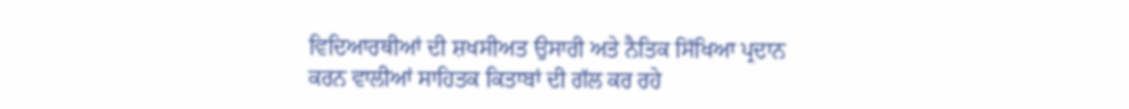ਵਿਦਿਆਰਥੀਆਂ ਦੀ ਸ਼ਖਸੀਅਤ ਉਸਾਰੀ ਅਤੇ ਨੈਤਿਕ ਸਿੱਖਿਆ ਪ੍ਰਦਾਨ ਕਰਨ ਵਾਲੀਆਂ ਸਾਹਿਤਕ ਕਿਤਾਬਾਂ ਦੀ ਗੱਲ ਕਰ ਰਹੇ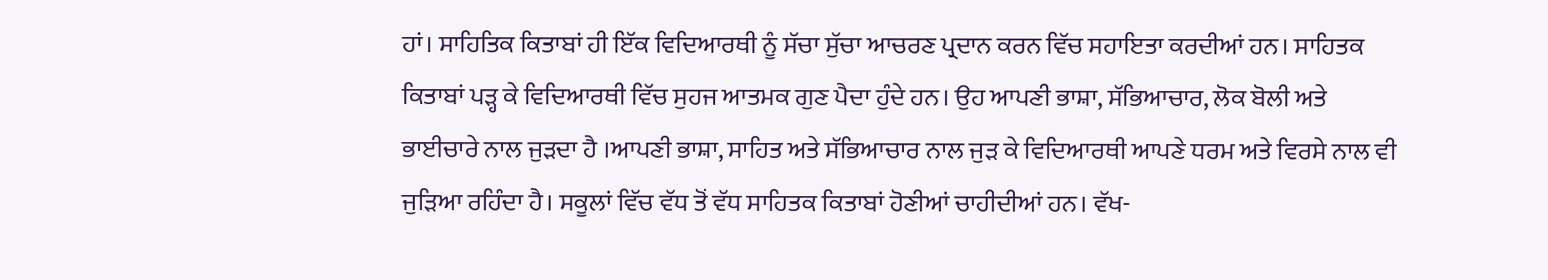ਹਾਂ। ਸਾਹਿਤਿਕ ਕਿਤਾਬਾਂ ਹੀ ਇੱਕ ਵਿਦਿਆਰਥੀ ਨੂੰ ਸੱਚਾ ਸੁੱਚਾ ਆਚਰਣ ਪ੍ਰਦਾਨ ਕਰਨ ਵਿੱਚ ਸਹਾਇਤਾ ਕਰਦੀਆਂ ਹਨ। ਸਾਹਿਤਕ ਕਿਤਾਬਾਂ ਪੜ੍ਹ ਕੇ ਵਿਦਿਆਰਥੀ ਵਿੱਚ ਸੁਹਜ ਆਤਮਕ ਗੁਣ ਪੈਦਾ ਹੁੰਦੇ ਹਨ। ਉਹ ਆਪਣੀ ਭਾਸ਼ਾ, ਸੱਭਿਆਚਾਰ, ਲੋਕ ਬੋਲੀ ਅਤੇ ਭਾਈਚਾਰੇ ਨਾਲ ਜੁੜਦਾ ਹੈ ।ਆਪਣੀ ਭਾਸ਼ਾ, ਸਾਹਿਤ ਅਤੇ ਸੱਭਿਆਚਾਰ ਨਾਲ ਜੁੜ ਕੇ ਵਿਦਿਆਰਥੀ ਆਪਣੇ ਧਰਮ ਅਤੇ ਵਿਰਸੇ ਨਾਲ ਵੀ ਜੁੜਿਆ ਰਹਿੰਦਾ ਹੈ। ਸਕੂਲਾਂ ਵਿੱਚ ਵੱਧ ਤੋਂ ਵੱਧ ਸਾਹਿਤਕ ਕਿਤਾਬਾਂ ਹੋਣੀਆਂ ਚਾਹੀਦੀਆਂ ਹਨ। ਵੱਖ-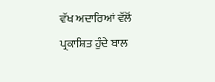ਵੱਖ ਅਦਾਰਿਆਂ ਵੱਲੋਂ ਪ੍ਰਕਾਸ਼ਿਤ ਹੁੰਦੇ ਬਾਲ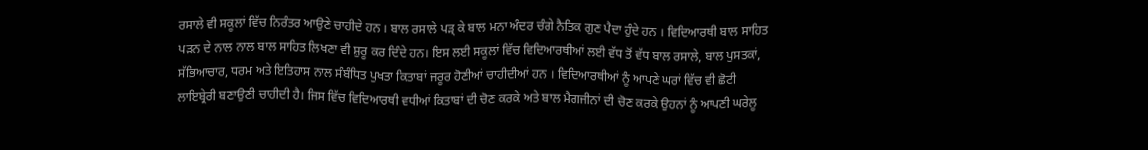ਰਸਾਲੇ ਵੀ ਸਕੂਲਾਂ ਵਿੱਚ ਨਿਰੰਤਰ ਆਉਣੇ ਚਾਹੀਦੇ ਹਨ । ਬਾਲ ਰਸਾਲੇ ਪੜ੍ ਕੇ ਬਾਲ ਮਨਾ ਅੰਦਰ ਚੰਗੇ ਨੈਤਿਕ ਗੁਣ ਪੈਦਾ ਹੁੰਦੇ ਹਨ । ਵਿਦਿਆਰਥੀ ਬਾਲ ਸਾਹਿਤ ਪੜਨ ਦੇ ਨਾਲ ਨਾਲ ਬਾਲ ਸਾਹਿਤ ਲਿਖਣਾ ਵੀ ਸ਼ੁਰੂ ਕਰ ਦਿੰਦੇ ਹਨ। ਇਸ ਲਈ ਸਕੂਲਾਂ ਵਿੱਚ ਵਿਦਿਆਰਥੀਆਂ ਲਈ ਵੱਧ ਤੋਂ ਵੱਧ ਬਾਲ ਰਸਾਲੇ, ਬਾਲ ਪੁਸਤਕਾਂ, ਸੱਭਿਆਚਾਰ, ਧਰਮ ਅਤੇ ਇਤਿਹਾਸ ਨਾਲ ਸੰਬੰਧਿਤ ਪੁਖਤਾ ਕਿਤਾਬਾਂ ਜਰੂਰ ਹੋਣੀਆਂ ਚਾਹੀਦੀਆਂ ਹਨ । ਵਿਦਿਆਰਥੀਆਂ ਨੂੰ ਆਪਣੇ ਘਰਾਂ ਵਿੱਚ ਵੀ ਛੋਟੀ ਲਾਇਬ੍ਰੇਰੀ ਬਣਾਉਣੀ ਚਾਹੀਦੀ ਹੈ। ਜਿਸ ਵਿੱਚ ਵਿਦਿਆਰਥੀ ਵਧੀਆਂ ਕਿਤਾਬਾਂ ਦੀ ਚੋਣ ਕਰਕੇ ਅਤੇ ਬਾਲ ਮੈਗਜੀਨਾਂ ਦੀ ਚੋਣ ਕਰਕੇ ਉਹਨਾਂ ਨੂੰ ਆਪਣੀ ਘਰੇਲੂ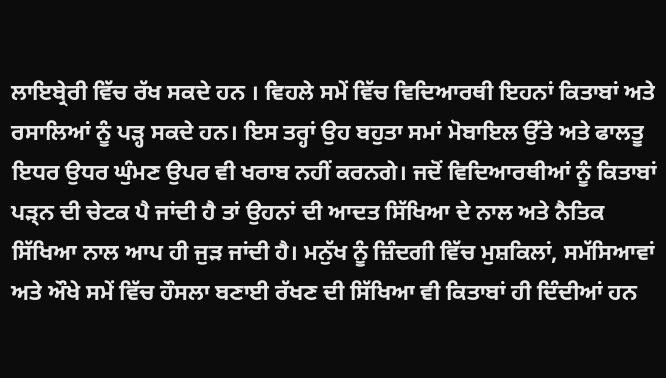ਲਾਇਬ੍ਰੇਰੀ ਵਿੱਚ ਰੱਖ ਸਕਦੇ ਹਨ । ਵਿਹਲੇ ਸਮੇਂ ਵਿੱਚ ਵਿਦਿਆਰਥੀ ਇਹਨਾਂ ਕਿਤਾਬਾਂ ਅਤੇ ਰਸਾਲਿਆਂ ਨੂੰ ਪੜ੍ਹ ਸਕਦੇ ਹਨ। ਇਸ ਤਰ੍ਹਾਂ ਉਹ ਬਹੁਤਾ ਸਮਾਂ ਮੋਬਾਇਲ ਉੱਤੇ ਅਤੇ ਫਾਲਤੂ ਇਧਰ ਉਧਰ ਘੁੰਮਣ ਉਪਰ ਵੀ ਖਰਾਬ ਨਹੀਂ ਕਰਨਗੇ। ਜਦੋਂ ਵਿਦਿਆਰਥੀਆਂ ਨੂੰ ਕਿਤਾਬਾਂ ਪੜ੍ਨ ਦੀ ਚੇਟਕ ਪੈ ਜਾਂਦੀ ਹੈ ਤਾਂ ਉਹਨਾਂ ਦੀ ਆਦਤ ਸਿੱਖਿਆ ਦੇ ਨਾਲ ਅਤੇ ਨੈਤਿਕ ਸਿੱਖਿਆ ਨਾਲ ਆਪ ਹੀ ਜੁੜ ਜਾਂਦੀ ਹੈ। ਮਨੁੱਖ ਨੂੰ ਜ਼ਿੰਦਗੀ ਵਿੱਚ ਮੁਸ਼ਕਿਲਾਂ, ਸਮੱਸਿਆਵਾਂ ਅਤੇ ਔਖੇ ਸਮੇਂ ਵਿੱਚ ਹੌਸਲਾ ਬਣਾਈ ਰੱਖਣ ਦੀ ਸਿੱਖਿਆ ਵੀ ਕਿਤਾਬਾਂ ਹੀ ਦਿੰਦੀਆਂ ਹਨ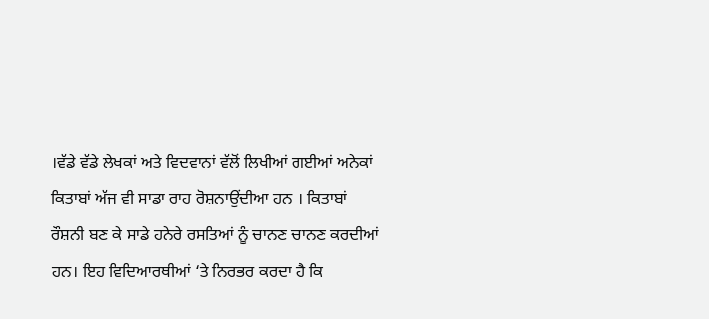।ਵੱਡੇ ਵੱਡੇ ਲੇਖਕਾਂ ਅਤੇ ਵਿਦਵਾਨਾਂ ਵੱਲੋਂ ਲਿਖੀਆਂ ਗਈਆਂ ਅਨੇਕਾਂ ਕਿਤਾਬਾਂ ਅੱਜ ਵੀ ਸਾਡਾ ਰਾਹ ਰੋਸ਼ਨਾਉਂਦੀਆ ਹਨ । ਕਿਤਾਬਾਂ ਰੌਸ਼ਨੀ ਬਣ ਕੇ ਸਾਡੇ ਹਨੇਰੇ ਰਸਤਿਆਂ ਨੂੰ ਚਾਨਣ ਚਾਨਣ ਕਰਦੀਆਂ ਹਨ। ਇਹ ਵਿਦਿਆਰਥੀਆਂ ‘ਤੇ ਨਿਰਭਰ ਕਰਦਾ ਹੈ ਕਿ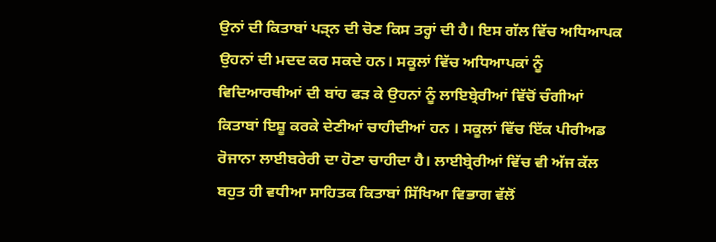ਉਨਾਂ ਦੀ ਕਿਤਾਬਾਂ ਪੜ੍ਨ ਦੀ ਚੋਣ ਕਿਸ ਤਰ੍ਹਾਂ ਦੀ ਹੈ। ਇਸ ਗੱਲ ਵਿੱਚ ਅਧਿਆਪਕ ਉਹਨਾਂ ਦੀ ਮਦਦ ਕਰ ਸਕਦੇ ਹਨ। ਸਕੂਲਾਂ ਵਿੱਚ ਅਧਿਆਪਕਾਂ ਨੂੰ ਵਿਦਿਆਰਥੀਆਂ ਦੀ ਬਾਂਹ ਫੜ ਕੇ ਉਹਨਾਂ ਨੂੰ ਲਾਇਬ੍ਰੇਰੀਆਂ ਵਿੱਚੋਂ ਚੰਗੀਆਂ ਕਿਤਾਬਾਂ ਇਸ਼ੂ ਕਰਕੇ ਦੇਣੀਆਂ ਚਾਹੀਦੀਆਂ ਹਨ । ਸਕੂਲਾਂ ਵਿੱਚ ਇੱਕ ਪੀਰੀਅਡ ਰੋਜਾਨਾ ਲਾਈਬਰੇਰੀ ਦਾ ਹੋਣਾ ਚਾਹੀਦਾ ਹੈ। ਲਾਈਬ੍ਰੇਰੀਆਂ ਵਿੱਚ ਵੀ ਅੱਜ ਕੱਲ ਬਹੁਤ ਹੀ ਵਧੀਆ ਸਾਹਿਤਕ ਕਿਤਾਬਾਂ ਸਿੱਖਿਆ ਵਿਭਾਗ ਵੱਲੋਂ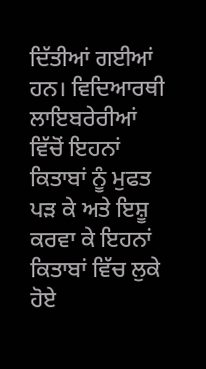ਦਿੱਤੀਆਂ ਗਈਆਂ ਹਨ। ਵਿਦਿਆਰਥੀ ਲਾਇਬਰੇਰੀਆਂ ਵਿੱਚੋਂ ਇਹਨਾਂ ਕਿਤਾਬਾਂ ਨੂੰ ਮੁਫਤ ਪੜ ਕੇ ਅਤੇ ਇਸ਼ੂ ਕਰਵਾ ਕੇ ਇਹਨਾਂ ਕਿਤਾਬਾਂ ਵਿੱਚ ਲੁਕੇ ਹੋਏ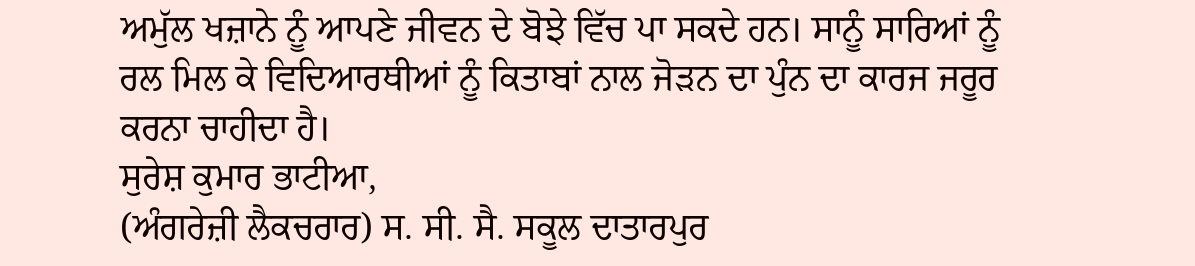ਅਮੁੱਲ ਖਜ਼ਾਨੇ ਨੂੰ ਆਪਣੇ ਜੀਵਨ ਦੇ ਬੋਝੇ ਵਿੱਚ ਪਾ ਸਕਦੇ ਹਨ। ਸਾਨੂੰ ਸਾਰਿਆਂ ਨੂੰ ਰਲ ਮਿਲ ਕੇ ਵਿਦਿਆਰਥੀਆਂ ਨੂੰ ਕਿਤਾਬਾਂ ਨਾਲ ਜੋੜਨ ਦਾ ਪੁੰਨ ਦਾ ਕਾਰਜ ਜਰੂਰ ਕਰਨਾ ਚਾਹੀਦਾ ਹੈ।
ਸੁਰੇਸ਼ ਕੁਮਾਰ ਭਾਟੀਆ,
(ਅੰਗਰੇਜ਼ੀ ਲੈਕਚਰਾਰ) ਸ. ਸੀ. ਸੈ. ਸਕੂਲ ਦਾਤਾਰਪੁਰ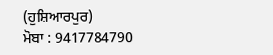(ਹੁਸ਼ਿਆਰਪੁਰ)
ਮੋਬਾ : 9417784790